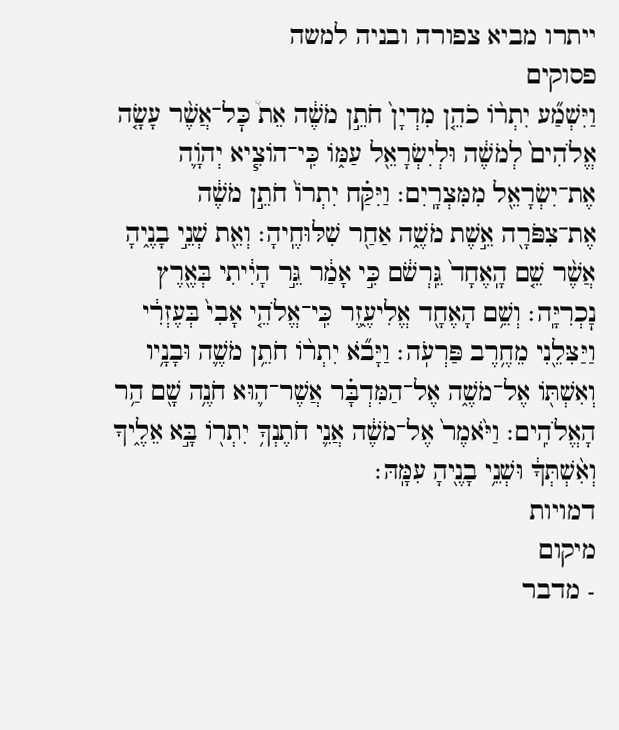ייתרו מביא צפורה ובניה למשה
פסוקים
וַיִּשְׁמַ֞ע יִתְר֨וֹ כֹהֵ֤ן מִדְיָן֙ חֹתֵ֣ן מֹשֶׁ֔ה אֵת֩ כׇּל־אֲשֶׁ֨ר עָשָׂ֤ה אֱלֹהִים֙ לְמֹשֶׁ֔ה וּלְיִשְׂרָאֵ֖ל עַמּ֑וֹ כִּֽי־הוֹצִ֧יא יְהֹוָ֛ה אֶת־יִשְׂרָאֵ֖ל מִמִּצְרָֽיִם׃ וַיִּקַּ֗ח יִתְרוֹ֙ חֹתֵ֣ן מֹשֶׁ֔ה אֶת־צִפֹּרָ֖ה אֵ֣שֶׁת מֹשֶׁ֑ה אַחַ֖ר שִׁלּוּחֶֽיהָ׃ וְאֵ֖ת שְׁנֵ֣י בָנֶ֑יהָ אֲשֶׁ֨ר שֵׁ֤ם הָֽאֶחָד֙ גֵּֽרְשֹׁ֔ם כִּ֣י אָמַ֔ר גֵּ֣ר הָיִ֔יתִי בְּאֶ֖רֶץ נׇכְרִיָּֽה׃ וְשֵׁ֥ם הָאֶחָ֖ד אֱלִיעֶ֑זֶר כִּֽי־אֱלֹהֵ֤י אָבִי֙ בְּעֶזְרִ֔י וַיַּצִּלֵ֖נִי מֵחֶ֥רֶב פַּרְעֹֽה׃ וַיָּבֹ֞א יִתְר֨וֹ חֹתֵ֥ן מֹשֶׁ֛ה וּבָנָ֥יו וְאִשְׁתּ֖וֹ אֶל־מֹשֶׁ֑ה אֶל־הַמִּדְבָּ֗ר אֲשֶׁר־ה֛וּא חֹנֶ֥ה שָׁ֖ם הַ֥ר הָאֱלֹהִֽים׃ וַיֹּ֙אמֶר֙ אֶל־מֹשֶׁ֔ה אֲנִ֛י חֹתֶנְךָ֥ יִתְר֖וֹ בָּ֣א אֵלֶ֑יךָ וְאִ֨שְׁתְּךָ֔ וּשְׁנֵ֥י בָנֶ֖יהָ עִמָּֽהּ׃
דמויות
מיקום
- מדבר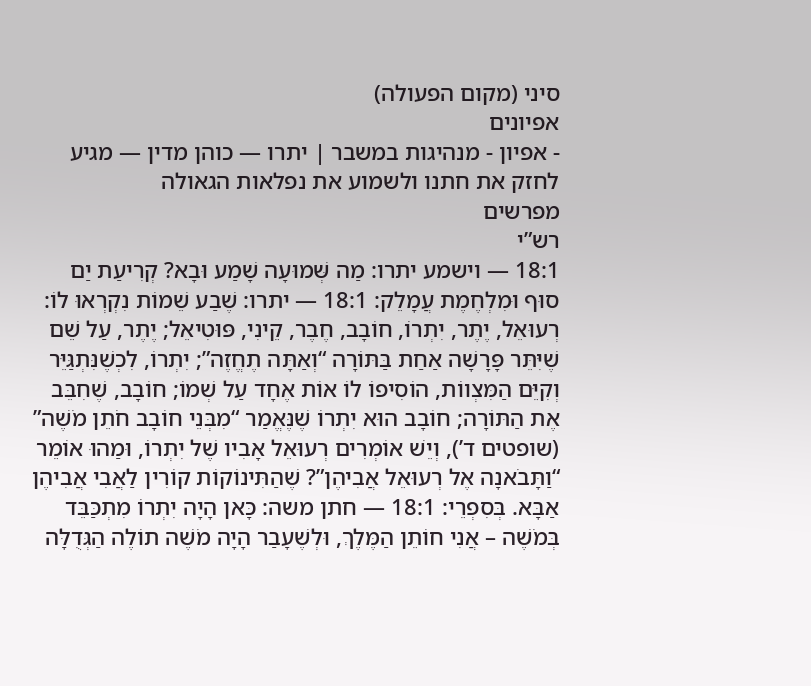סיני (מקום הפעולה)
אפיונים
- אפיון - מנהיגות במשבר | יתרו — כוהן מדין — מגיע לחזק את חתנו ולשמוע את נפלאות הגאולה
מפרשים
רש”י
18:1 — וישמע יתרו: מַה שְּׁמוּעָה שָׁמַע וּבָא? קְרִיעַת יַם סוּף וּמִלְחֶמֶת עֲמָלֵק: 18:1 — יתרו: שֶׁבַע שֵׁמוֹת נִקְרְאוּ לוֹ: רְעוּאֵל, יֶתֶר, יִתְרוֹ, חוֹבָב, חֶבֶר, קֵינִי, פּוּטִיאֵל; יֶתֶר, עַל שֵׁם שֶׁיִּתֵּר פָּרָשָׁה אַחַת בַּתּוֹרָה “וְאַתָּה תֶחֱזֶה”; יִתְרוֹ, לִכְשֶׁנִּתְגַּיֵּר וְקִיֵּם הַמִּצְווֹת, הוֹסִיפוֹ לוֹ אוֹת אֶחָד עַל שְׁמוֹ; חוֹבָב, שֶׁחִבֵּב אֶת הַתּוֹרָה; חוֹבָב הוּא יִתְרוֹ שֶׁנֶּאֱמַר “מִבְּנֵי חוֹבָב חֹתֵן מֹשֶׁה” (שופטים ד’), וְיֵשׁ אוֹמְרִים רְעוּאֵל אָבִיו שֶׁל יִתְרוֹ, וּמַהוּ אוֹמֵר “וַתָּבֹאנָה אֶל רְעוּאֵל אֲבִיהֶן”? שֶׁהַתִּינוֹקוֹת קוֹרִין לַאֲבִי אֲבִיהֶן אַבָּא. בְּסִפְרֵי: 18:1 — חתן משה: כָּאן הָיָה יִתְרוֹ מִתְכַּבֵּד בְּמֹשֶׁה – אֲנִי חוֹתֵן הַמֶּלֶךְ, וּלְשֶׁעָבַר הָיָה מֹשֶׁה תוֹלֶה הַגְּדֻלָּה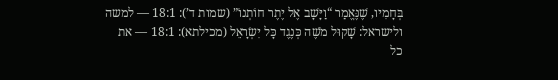בְּחָמִיו, שֶׁנֶּאֱמַר “וַיָּשָׁב אֶל יֶתֶר חוֹתְנוֹ” (שמות ד’): 18:1 — למשה ולישראל: שָׁקוּל מֹשֶׁה כְּנֶגֶד כָּל יִשְׂרָאֵל (מכילתא): 18:1 — את כל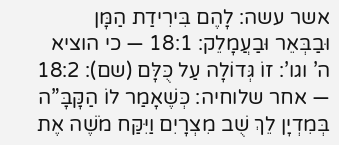אשר עשה: לָהֶם בִּירִידַת הַמָּן וּבַבְּאֵר וּבַעֲמָלֵק: 18:1 — כי הוציא ה’ וגו’: זוֹ גְּדוֹלָה עַל כֻּלָּם (שם): 18:2 — אחר שלוחיה: כְּשֶׁאָמַר לוֹ הַקָּבָּ”ה בְּמִדְיָן לֵךְ שֻׁב מִצְרָיִם וַיִּקַּח מֹשֶׁה אֶת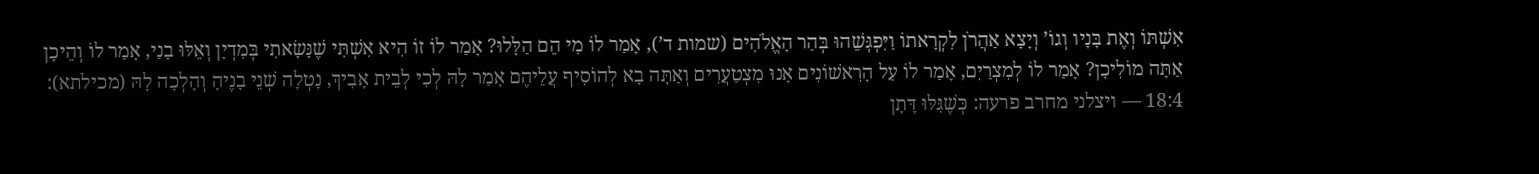אִשְׁתּוֹ וְאֶת בָּנָיו וְגוֹ’ וְיָצָא אַהֲרֹן לִקְרָאתוֹ וַיִּפְגְּשֵׁהוּ בְּהַר הָאֱלֹהִים (שמות ד’), אָמַר לוֹ מִי הֵם הַלָּלוּ? אָמַר לוֹ זוֹ הִיא אִשְׁתִּי שֶׁנָּשָׂאתִי בְּמִדְיָן וְאֵלּוּ בָנַי, אָמַר לוֹ וְהֵיכָן אַתָּה מוֹלִיכָן? אָמַר לוֹ לְמִצְרַיִם, אָמַר לוֹ עַל הָרִאשׁוֹנִים אָנוּ מִצְטַעֲרִים וְאַתָּה בָא לְהוֹסִיף עֲלֵיהֶם אָמַר לָהּ לְכִי לְבֵית אָבִיךְ, נָטְלָה שְׁנֵי בָנֶיהָ וְהָלְכָה לָהּ (מכילתא): 18:4 — ויצלני מחרב פרעה: כְּשֶׁגִּלּוּ דָּתָן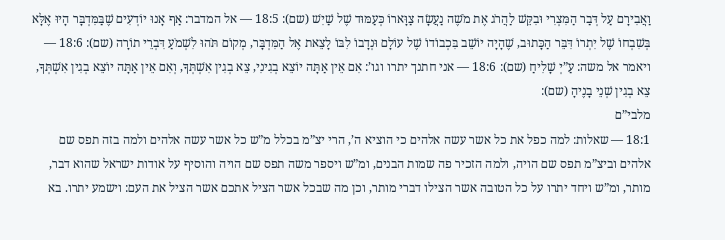וַאֲבִירָם עַל דְּבַר הַמִּצְרִי וּבִקֵּשׁ לַהֲרֹג אֶת מֹשֶׁה נַעֲשָׂה צַוָּארוֹ כְּעַמּוּד שֶׁל שַׁיִשׁ (שם): 18:5 — אל המדבר: אַף אָנוּ יוֹדְעִים שֶׁבַּמִּדְבָּר הָיוּ אֶלָּא בְּשִׁבְחוֹ שֶׁל יִתְרוֹ דִּבֵּר הַכָּתוּב, שֶׁהָיָה יוֹשֵׁב בִּכְבוֹדוֹ שֶׁל עוֹלָם וּנְדָבוֹ לִבּוֹ לָצֵאת אֶל הַמִּדְבָּר, מְקוֹם תֹּהוּ לִשְׁמֹעַ דִּבְרֵי תוֹרָה (שם): 18:6 — ויאמר אל משה: עַ”יְ שָׁלִיחַ (שם): 18:6 — אני חתנך יתרו וגו’: אִם אֵין אַתָּה יוֹצֵא בְגִינִי, צֵא בְגִין אִשְׁתְּךָ, וְאִם אֵין אַתָּה יוֹצֵא בְגִין אִשְׁתְּךָ, צֵא בְגִין שְׁנֵי בָנֶיהָ (שם):
מלבי”ם
18:1 — שאלות: למה כפל את כל אשר עשה אלהים כי הוציא ה’, הרי יצ”מ בכלל מ”ש כל אשר עשה אלהים ולמה בזה תפס שם אלהים וביצ”מ תפס שם הויה, ולמה הזכיר פה שמות הבנים, ומ”ש ויספר משה תפס שם הויה והוסיף על אודות ישראל שהוא דבר, מותר, ומ”ש ויחד יתרו על כל הטובה אשר הצילו דברי מותר, וכן מה שבכל אשר הציל אתכם אשר הציל את העם: וישמע יתרו. בא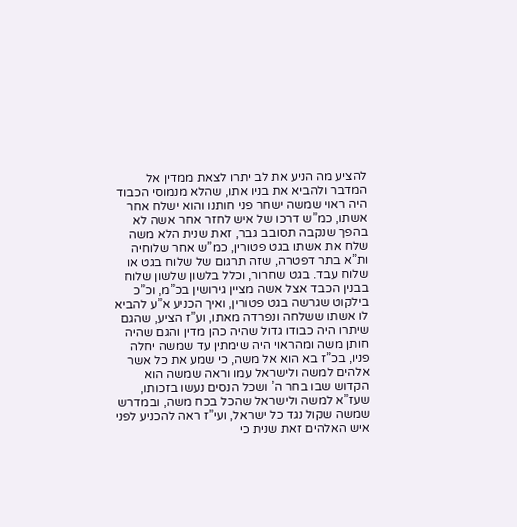להציע מה הניע את לב יתרו לצאת ממדין אל המדבר ולהביא את בניו אתו, שהלא מנמוסי הכבוד היה ראוי שמשה ישחר פני חותנו והוא ישלח אחר אשתו, כמ”ש דרכו של איש לחזר אחר אשה לא בהפך שנקבה תסובב גבר, זאת שנית הלא משה שלח את אשתו בגט פטורין, כמ”ש אחר שלוחיה ות”א בתר דפטרה, שזה תרגום של שלוח בגט או שלוח עבד. בגט שחרור, וכלל בלשון שלשון שלוח בבנין הכבד אצל אשה מציין גירושין בכ”מ, וכ”כ בילקוט שגרשה בגט פטורין, ואיך הכניע א”ע להביא לו אשתו ששלחה ונפרדה מאתו, וע”ז הציע, שהגם שיתרו היה כבודו גדול שהיה כהן מדין והגם שהיה חותן משה ומהראוי היה שימתין עד שמשה יחלה פניו, בכ”ז בא הוא אל משה, כי שמע את כל אשר אלהים למשה ולישראל עמו וראה שמשה הוא הקדוש שבו בחר ה’ ושכל הנסים נעשו בזכותו, שעז”א למשה ולישראל שהכל בכח משה, ובמדרש שמשה שקול נגד כל ישראל, ועי”ז ראה להכניע לפני איש האלהים זאת שנית כי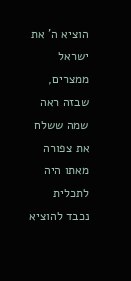הוציא ה’ את ישראל ממצרים, שבזה ראה שמה ששלח את צפורה מאתו היה לתכלית נכבד להוציא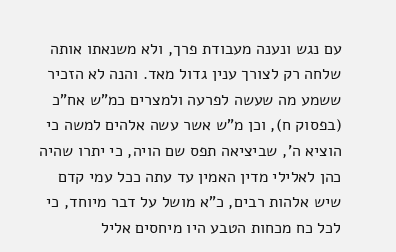עם נגש ונענה מעבודת פרך, ולא משנאתו אותה שלחה רק לצורך ענין גדול מאד. והנה לא הזכיר ששמע מה שעשה לפרעה ולמצרים כמ”ש אח”כ (בפסוק ח), וכן מ”ש אשר עשה אלהים למשה כי הוציא ה’, שביציאה תפס שם הויה, כי יתרו שהיה כהן לאלילי מדין האמין עד עתה ככל עמי קדם שיש אלהות רבים, כ”א מושל על דבר מיוחד, כי לכל כח מכחות הטבע היו מיחסים אליל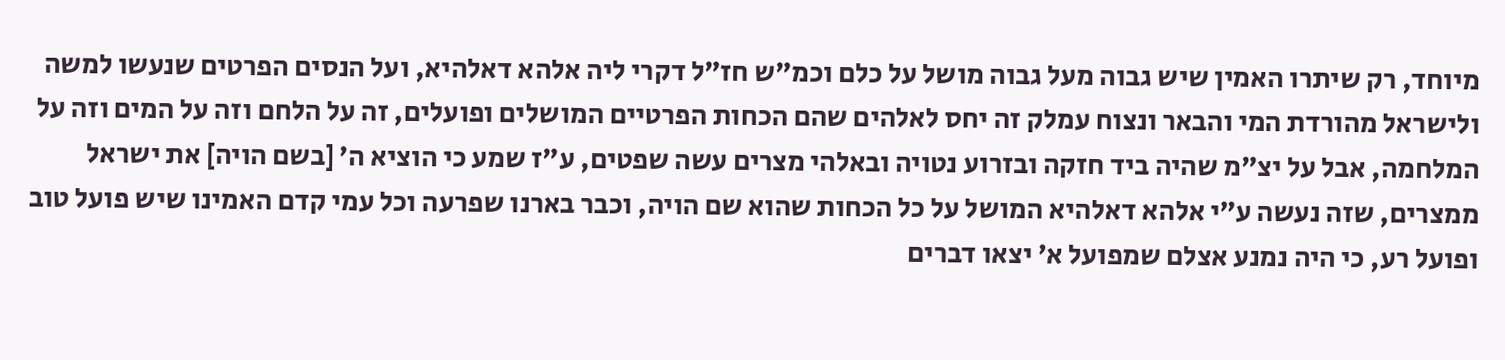מיוחד, רק שיתרו האמין שיש גבוה מעל גבוה מושל על כלם וכמ”ש חז”ל דקרי ליה אלהא דאלהיא, ועל הנסים הפרטים שנעשו למשה ולישראל מהורדת המי והבאר ונצוח עמלק זה יחס לאלהים שהם הכחות הפרטיים המושלים ופועלים, זה על הלחם וזה על המים וזה על המלחמה, אבל על יצ”מ שהיה ביד חזקה ובזרוע נטויה ובאלהי מצרים עשה שפטים, ע”ז שמע כי הוציא ה’ [בשם הויה] את ישראל ממצרים, שזה נעשה ע”י אלהא דאלהיא המושל על כל הכחות שהוא שם הויה, וכבר בארנו שפרעה וכל עמי קדם האמינו שיש פועל טוב ופועל רע, כי היה נמנע אצלם שמפועל א’ יצאו דברים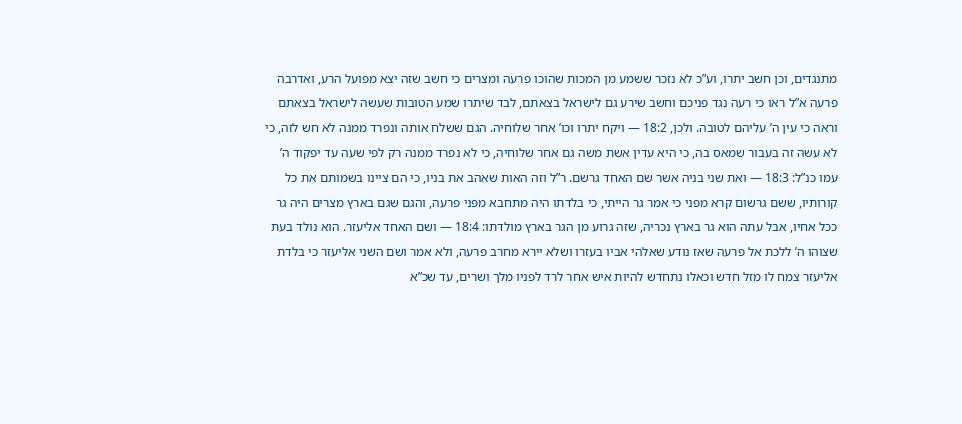מתנגדים, וכן חשב יתרו, וע”כ לא נזכר ששמע מן המכות שהוכו פרעה ומצרים כי חשב שזה יצא מפועל הרע, ואדרבה פרעה א”ל ראו כי רעה נגד פניכם וחשב שירע גם לישראל בצאתם, לבד שיתרו שמע הטובות שעשה לישראל בצאתם וראה כי עין ה’ עליהם לטובה. ולכן, 18:2 — ויקח יתרו וכו’ אחר שלוחיה. הגם ששלח אותה ונפרד ממנה לא חש לזה, כי לא עשה זה בעבור שמאס בה, כי היא עדין אשת משה גם אחר שלוחיה, כי לא נפרד ממנה רק לפי שעה עד יפקוד ה’ עמו כנ”ל: 18:3 — ואת שני בניה אשר שם האחד גרשם. ר”ל וזה האות שאהב את בניו, כי הם ציינו בשמותם את כל קורותיו, ששם גרשום קרא מפני כי אמר גר הייתי, כי בלדתו היה מתחבא מפני פרעה, והגם שגם בארץ מצרים היה גר ככל אחיו, אבל עתה הוא גר בארץ נכריה, שזה גרוע מן הגר בארץ מולדתו: 18:4 — ושם האחד אליעזר. הוא נולד בעת שצוהו ה’ ללכת אל פרעה שאז נודע שאלהי אביו בעזרו ושלא יירא מחרב פרעה, ולא אמר ושם השני אליעזר כי בלדת אליעזר צמח לו מזל חדש וכאלו נתחדש להיות איש אחר לרד לפניו מלך ושרים, עד שכ”א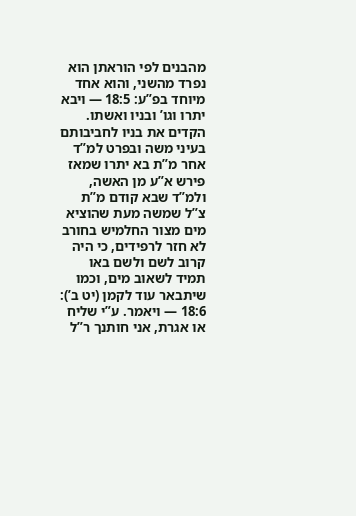מהבנים לפי הוראתן הוא נפרד מהשני, והוא אחד מיוחד בפ”ע: 18:5 — ויבא יתרו וגו’ ובניו ואשתו. הקדים את בניו לחביבותם בעיני משה ובפרט למ”ד אחר מ”ת בא יתרו שמאז פירש א”ע מן האשה, ולמ”ד שבא קודם מ”ת צ”ל שמשה מעת שהוציא מים מצור החלמיש בחורב לא חזר לרפידים, כי היה קרוב לשם ולשם באו תמיד לשאוב מים, וכמו שיתבאר עוד לקמן (יט ב’): 18:6 — ויאמר. ע”י שליח או אגרת, אני חותנך ר”ל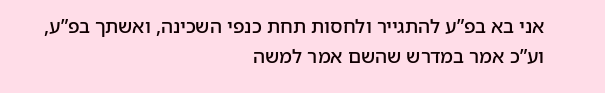אני בא בפ”ע להתגייר ולחסות תחת כנפי השכינה, ואשתך בפ”ע, וע”כ אמר במדרש שהשם אמר למשה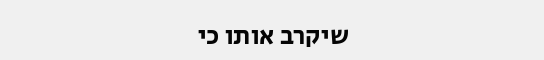שיקרב אותו כי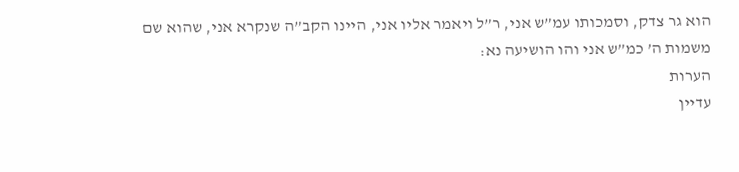הוא גר צדק, וסמכותו עמ”ש אני, ר”ל ויאמר אליו אני, היינו הקב”ה שנקרא אני, שהוא שם משמות ה’ כמ”ש אני והו הושיעה נא:
הערות
עדיין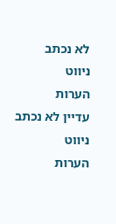לא נכתב
ניווט
הערות
עדיין לא נכתב
ניווט
הערות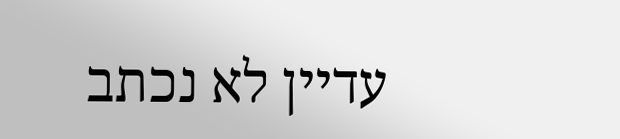עדיין לא נכתב